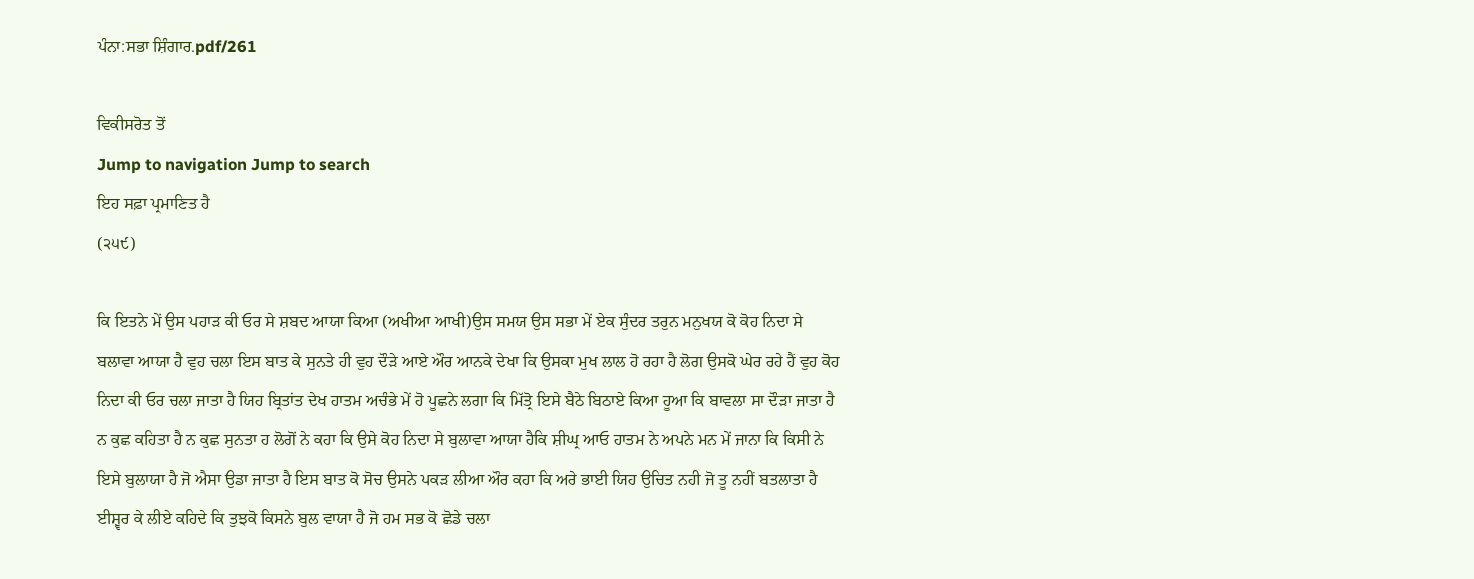ਪੰਨਾ:ਸਭਾ ਸ਼ਿੰਗਾਰ.pdf/261

ਵਿਕੀਸਰੋਤ ਤੋਂ
Jump to navigation Jump to search
ਇਹ ਸਫ਼ਾ ਪ੍ਰਮਾਣਿਤ ਹੈ
(੨੫੯)

ਕਿ ਇਤਨੇ ਮੇਂ ਉਸ ਪਹਾੜ ਕੀ ਓਰ ਸੇ ਸ਼ਬਦ ਆਯਾ ਕਿਆ (ਅਖੀਆ ਆਖੀ)ਉਸ ਸਮਯ ਉਸ ਸਭਾ ਮੇਂ ਏਕ ਸੁੰਦਰ ਤਰੁਨ ਮਨੁਖਯ ਕੋ ਕੋਹ ਨਿਦਾ ਸੇ ਬਲਾਵਾ ਆਯਾ ਹੈ ਵੁਹ ਚਲਾ ਇਸ ਬਾਤ ਕੇ ਸੁਨਤੇ ਹੀ ਵੁਹ ਦੌੜੇ ਆਏ ਔਰ ਆਨਕੇ ਦੇਖਾ ਕਿ ਉਸਕਾ ਮੁਖ ਲਾਲ ਹੋ ਰਹਾ ਹੈ ਲੋਗ ਉਸਕੋ ਘੇਰ ਰਹੇ ਹੈਂ ਵੁਹ ਕੋਹ ਨਿਦਾ ਕੀ ਓਰ ਚਲਾ ਜਾਤਾ ਹੈ ਯਿਹ ਬ੍ਰਿਤਾਂਤ ਦੇਖ ਹਾਤਮ ਅਚੰਭੇ ਮੇਂ ਹੋ ਪੂਛਨੇ ਲਗਾ ਕਿ ਮਿੱਤ੍ਰੋ ਇਸੇ ਬੈਠੇ ਬਿਠਾਏ ਕਿਆ ਹੂਆ ਕਿ ਬਾਵਲਾ ਸਾ ਦੌੜਾ ਜਾਤਾ ਹੈ ਨ ਕੁਛ ਕਹਿਤਾ ਹੈ ਨ ਕੁਛ ਸੁਨਤਾ ਹ ਲੋਗੋਂ ਨੇ ਕਹਾ ਕਿ ਉਸੇ ਕੋਹ ਨਿਦਾ ਸੇ ਬੁਲਾਵਾ ਆਯਾ ਹੈਕਿ ਸ਼ੀਘ੍ਰ ਆਓ ਹਾਤਮ ਨੇ ਅਪਨੇ ਮਨ ਮੇਂ ਜਾਨਾ ਕਿ ਕਿਸੀ ਨੇ ਇਸੇ ਬੁਲਾਯਾ ਹੈ ਜੋ ਐਸਾ ਉਡਾ ਜਾਤਾ ਹੈ ਇਸ ਬਾਤ ਕੋ ਸੋਚ ਉਸਨੇ ਪਕੜ ਲੀਆ ਔਰ ਕਹਾ ਕਿ ਅਰੇ ਭਾਈ ਯਿਹ ਉਚਿਤ ਨਹੀ ਜੋ ਤੂ ਨਹੀਂ ਬਤਲਾਤਾ ਹੈ ਈਸ਼੍ਵਰ ਕੇ ਲੀਏ ਕਹਿਦੇ ਕਿ ਤੁਝਕੋ ਕਿਸਨੇ ਬੁਲ ਵਾਯਾ ਹੈ ਜੋ ਹਮ ਸਭ ਕੋ ਛੋਡੇ ਚਲਾ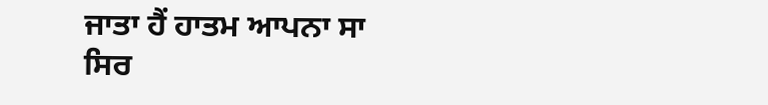ਜਾਤਾ ਹੈਂ ਹਾਤਮ ਆਪਨਾ ਸਾ ਸਿਰ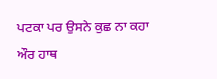ਪਟਕਾ ਪਰ ਉਸਨੇ ਕੁਛ ਨਾ ਕਹਾ ਔਰ ਹਾਥ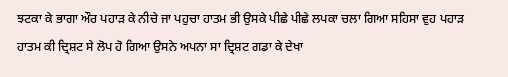ਝਟਕਾ ਕੇ ਭਾਗਾ ਔਰ ਪਹਾੜ ਕੇ ਨੀਚੇ ਜਾ ਪਹੁਚਾ ਹਾਤਮ ਭੀ ਉਸਕੇ ਪੀਛੇ ਪੀਛੇ ਲਪਕਾ ਚਲਾ ਗਿਆ ਸਹਿਸਾ ਵੁਹ ਪਹਾੜ ਹਾਤਮ ਕੀ ਦ੍ਰਿਸ਼ਟ ਸੇ ਲੋਪ ਹੋ ਗਿਆ ਉਸਨੇ ਅਪਨਾ ਸਾ ਦ੍ਰਿਸ਼ਟ ਗਡਾ ਕੇ ਦੇਖਾ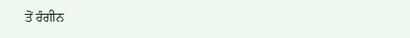ਤੋਂ ਰੰਗੀਨ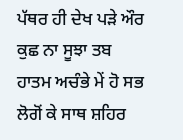ਪੱਥਰ ਹੀ ਦੇਖ ਪੜੇ ਔਰ ਕੁਛ ਨਾ ਸੂਝਾ ਤਬ ਹਾਤਮ ਅਚੰਭੇ ਮੇਂ ਹੋ ਸਭ ਲੋਗੋਂ ਕੇ ਸਾਥ ਸ਼ਹਿਰ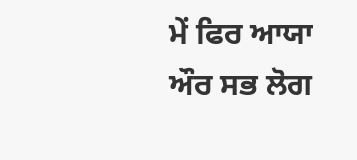ਮੇਂ ਫਿਰ ਆਯਾ ਔਰ ਸਭ ਲੋਗ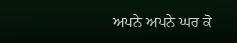ਅਪਨੇ ਅਪਨੇ ਘਰ ਕੋ